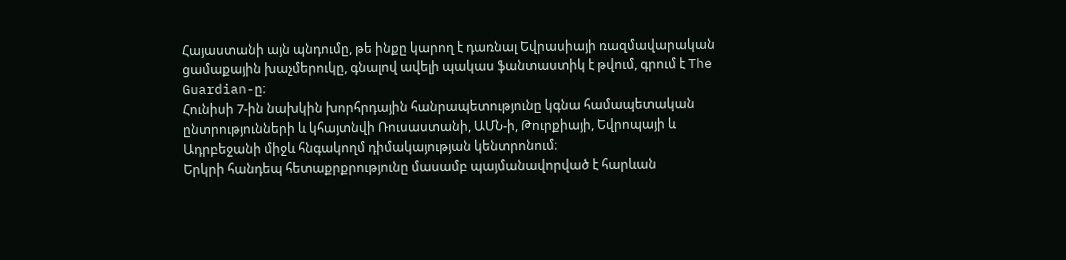Հայաստանի այն պնդումը, թե ինքը կարող է դառնալ Եվրասիայի ռազմավարական ցամաքային խաչմերուկը, գնալով ավելի պակաս ֆանտաստիկ է թվում, գրում է The Guardian-ը։
Հունիսի 7-ին նախկին խորհրդային հանրապետությունը կգնա համապետական ընտրությունների և կհայտնվի Ռուսաստանի, ԱՄՆ-ի, Թուրքիայի, Եվրոպայի և Ադրբեջանի միջև հնգակողմ դիմակայության կենտրոնում։
Երկրի հանդեպ հետաքրքրությունը մասամբ պայմանավորված է հարևան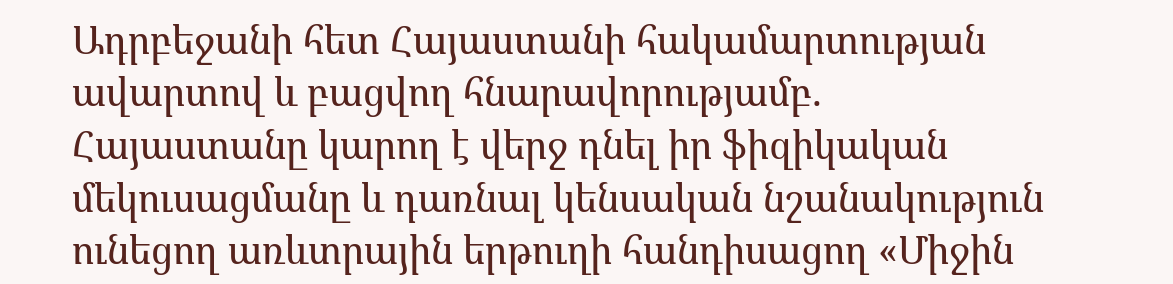Ադրբեջանի հետ Հայաստանի հակամարտության ավարտով և բացվող հնարավորությամբ. Հայաստանը կարող է վերջ դնել իր ֆիզիկական մեկուսացմանը և դառնալ կենսական նշանակություն ունեցող առևտրային երթուղի հանդիսացող «Միջին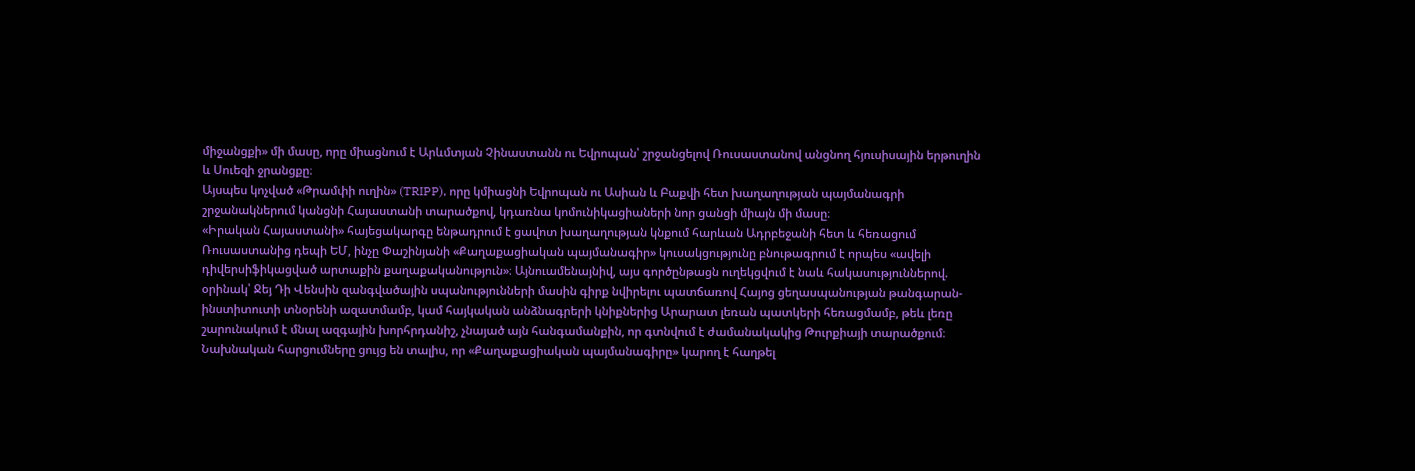միջանցքի» մի մասը, որը միացնում է Արևմտյան Չինաստանն ու Եվրոպան՝ շրջանցելով Ռուսաստանով անցնող հյուսիսային երթուղին և Սուեզի ջրանցքը։
Այսպես կոչված «Թրամփի ուղին» (TRIPP), որը կմիացնի Եվրոպան ու Ասիան և Բաքվի հետ խաղաղության պայմանագրի շրջանակներում կանցնի Հայաստանի տարածքով, կդառնա կոմունիկացիաների նոր ցանցի միայն մի մասը։
«Իրական Հայաստանի» հայեցակարգը ենթադրում է ցավոտ խաղաղության կնքում հարևան Ադրբեջանի հետ և հեռացում Ռուսաստանից դեպի ԵՄ, ինչը Փաշինյանի «Քաղաքացիական պայմանագիր» կուսակցությունը բնութագրում է որպես «ավելի դիվերսիֆիկացված արտաքին քաղաքականություն»։ Այնուամենայնիվ, այս գործընթացն ուղեկցվում է նաև հակասություններով. օրինակ՝ Ջեյ Դի Վենսին զանգվածային սպանությունների մասին գիրք նվիրելու պատճառով Հայոց ցեղասպանության թանգարան-ինստիտուտի տնօրենի ազատմամբ, կամ հայկական անձնագրերի կնիքներից Արարատ լեռան պատկերի հեռացմամբ, թեև լեռը շարունակում է մնալ ազգային խորհրդանիշ, չնայած այն հանգամանքին, որ գտնվում է ժամանակակից Թուրքիայի տարածքում։
Նախնական հարցումները ցույց են տալիս, որ «Քաղաքացիական պայմանագիրը» կարող է հաղթել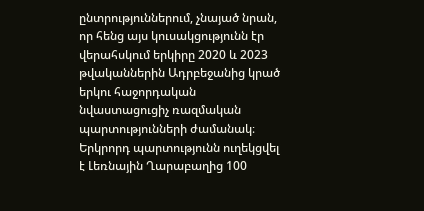ընտրություններում, չնայած նրան, որ հենց այս կուսակցությունն էր վերահսկում երկիրը 2020 և 2023 թվականներին Ադրբեջանից կրած երկու հաջորդական նվաստացուցիչ ռազմական պարտությունների ժամանակ։
Երկրորդ պարտությունն ուղեկցվել է Լեռնային Ղարաբաղից 100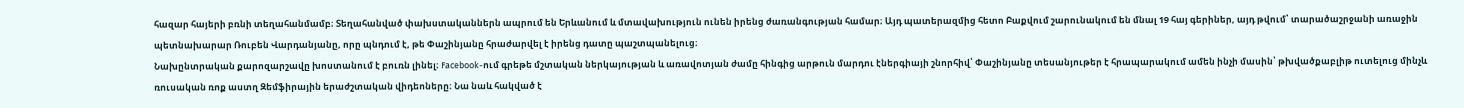հազար հայերի բռնի տեղահանմամբ։ Տեղահանված փախստականներն ապրում են Երևանում և մտավախություն ունեն իրենց ժառանգության համար։ Այդ պատերազմից հետո Բաքվում շարունակում են մնալ 19 հայ գերիներ, այդ թվում՝ տարածաշրջանի առաջին պետնախարար Ռուբեն Վարդանյանը, որը պնդում է, թե Փաշինյանը հրաժարվել է իրենց դատը պաշտպանելուց։
Նախընտրական քարոզարշավը խոստանում է բուռն լինել։ Facebook-ում գրեթե մշտական ներկայության և առավոտյան ժամը հինգից արթուն մարդու էներգիայի շնորհիվ՝ Փաշինյանը տեսանյութեր է հրապարակում ամեն ինչի մասին՝ թխվածքաբլիթ ուտելուց մինչև ռուսական ռոք աստղ Զեմֆիրային երաժշտական վիդեոները։ Նա նաև հակված է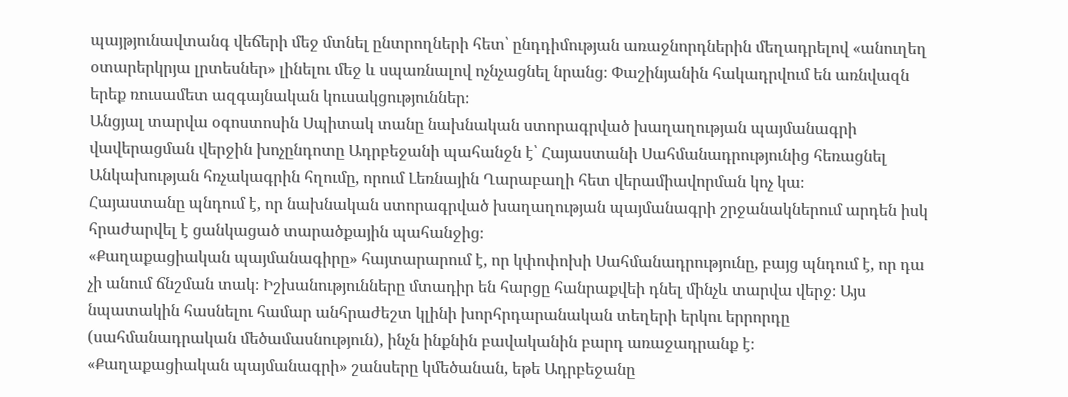պայթյունավտանգ վեճերի մեջ մտնել ընտրողների հետ՝ ընդդիմության առաջնորդներին մեղադրելով «անուղեղ օտարերկրյա լրտեսներ» լինելու մեջ և սպառնալով ոչնչացնել նրանց։ Փաշինյանին հակադրվում են առնվազն երեք ռուսամետ ազգայնական կուսակցություններ։
Անցյալ տարվա օգոստոսին Սպիտակ տանը նախնական ստորագրված խաղաղության պայմանագրի վավերացման վերջին խոչընդոտը Ադրբեջանի պահանջն է՝ Հայաստանի Սահմանադրությունից հեռացնել Անկախության հռչակագրին հղումը, որում Լեռնային Ղարաբաղի հետ վերամիավորման կոչ կա։
Հայաստանը պնդում է, որ նախնական ստորագրված խաղաղության պայմանագրի շրջանակներում արդեն իսկ հրաժարվել է ցանկացած տարածքային պահանջից։
«Քաղաքացիական պայմանագիրը» հայտարարում է, որ կփոփոխի Սահմանադրությունը, բայց պնդում է, որ դա չի անում ճնշման տակ։ Իշխանությունները մտադիր են հարցը հանրաքվեի դնել մինչև տարվա վերջ։ Այս նպատակին հասնելու համար անհրաժեշտ կլինի խորհրդարանական տեղերի երկու երրորդը (սահմանադրական մեծամասնություն), ինչն ինքնին բավականին բարդ առաջադրանք է։
«Քաղաքացիական պայմանագրի» շանսերը կմեծանան, եթե Ադրբեջանը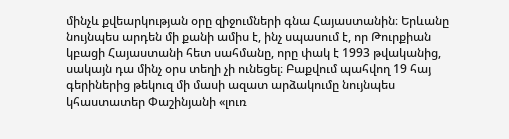մինչև քվեարկության օրը զիջումների գնա Հայաստանին։ Երևանը նույնպես արդեն մի քանի ամիս է, ինչ սպասում է, որ Թուրքիան կբացի Հայաստանի հետ սահմանը, որը փակ է 1993 թվականից, սակայն դա մինչ օրս տեղի չի ունեցել։ Բաքվում պահվող 19 հայ գերիներից թեկուզ մի մասի ազատ արձակումը նույնպես կհաստատեր Փաշինյանի «լուռ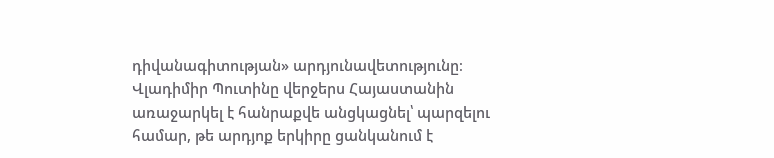դիվանագիտության» արդյունավետությունը։
Վլադիմիր Պուտինը վերջերս Հայաստանին առաջարկել է հանրաքվե անցկացնել՝ պարզելու համար, թե արդյոք երկիրը ցանկանում է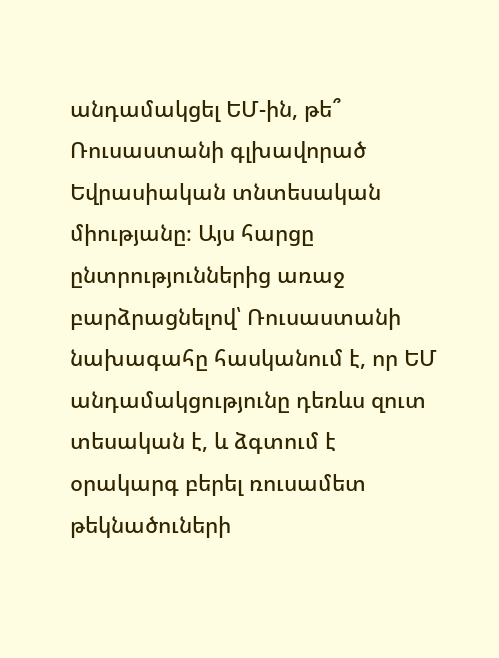անդամակցել ԵՄ-ին, թե՞ Ռուսաստանի գլխավորած Եվրասիական տնտեսական միությանը։ Այս հարցը ընտրություններից առաջ բարձրացնելով՝ Ռուսաստանի նախագահը հասկանում է, որ ԵՄ անդամակցությունը դեռևս զուտ տեսական է, և ձգտում է օրակարգ բերել ռուսամետ թեկնածուների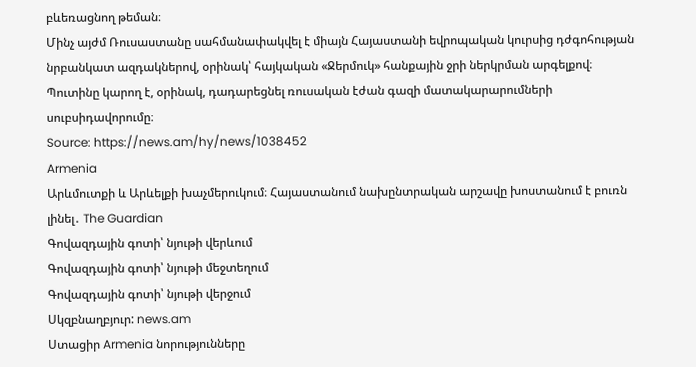բևեռացնող թեման։
Մինչ այժմ Ռուսաստանը սահմանափակվել է միայն Հայաստանի եվրոպական կուրսից դժգոհության նրբանկատ ազդակներով, օրինակ՝ հայկական «Ջերմուկ» հանքային ջրի ներկրման արգելքով։
Պուտինը կարող է, օրինակ, դադարեցնել ռուսական էժան գազի մատակարարումների սուբսիդավորումը։
Source: https://news.am/hy/news/1038452
Armenia
Արևմուտքի և Արևելքի խաչմերուկում։ Հայաստանում նախընտրական արշավը խոստանում է բուռն լինել․ The Guardian
Գովազդային գոտի՝ նյութի վերևում
Գովազդային գոտի՝ նյութի մեջտեղում
Գովազդային գոտի՝ նյութի վերջում
Սկզբնաղբյուր: news.am
Ստացիր Armenia նորությունները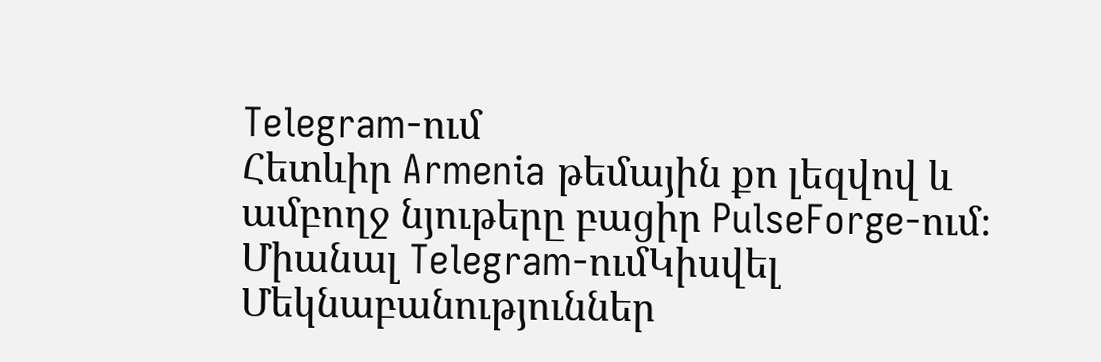Telegram-ում
Հետևիր Armenia թեմային քո լեզվով և ամբողջ նյութերը բացիր PulseForge-ում։
Միանալ Telegram-ումԿիսվել
Մեկնաբանություններ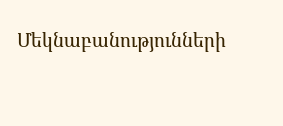Մեկնաբանությունների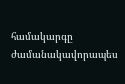համակարգը ժամանակավորապես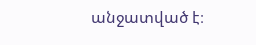անջատված է։